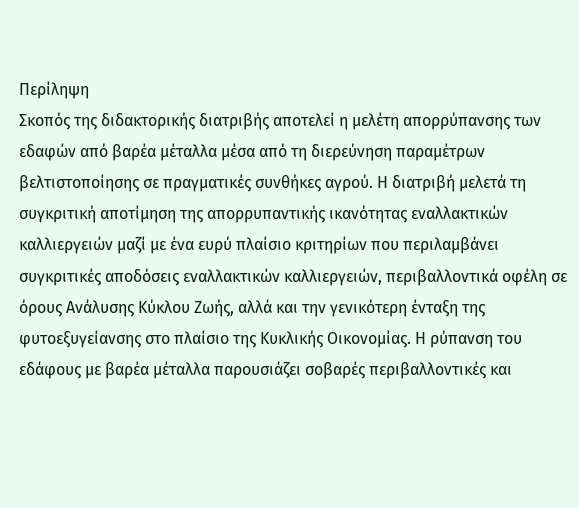Περίληψη
Σκοπός της διδακτορικής διατριβής αποτελεί η μελέτη απορρύπανσης των εδαφών από βαρέα μέταλλα μέσα από τη διερεύνηση παραμέτρων βελτιστοποίησης σε πραγματικές συνθήκες αγρού. Η διατριβή μελετά τη συγκριτική αποτίμηση της απορρυπαντικής ικανότητας εναλλακτικών καλλιεργειών μαζί με ένα ευρύ πλαίσιο κριτηρίων που περιλαμβάνει συγκριτικές αποδόσεις εναλλακτικών καλλιεργειών, περιβαλλοντικά οφέλη σε όρους Ανάλυσης Κύκλου Ζωής, αλλά και την γενικότερη ένταξη της φυτοεξυγείανσης στο πλαίσιο της Κυκλικής Οικονομίας. Η ρύπανση του εδάφους με βαρέα μέταλλα παρουσιάζει σοβαρές περιβαλλοντικές και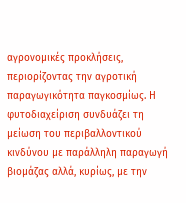αγρονομικές προκλήσεις, περιορίζοντας την αγροτική παραγωγικότητα παγκοσμίως. Η φυτοδιαχείριση συνδυάζει τη μείωση του περιβαλλοντικού κινδύνου με παράλληλη παραγωγή βιομάζας αλλά, κυρίως, με την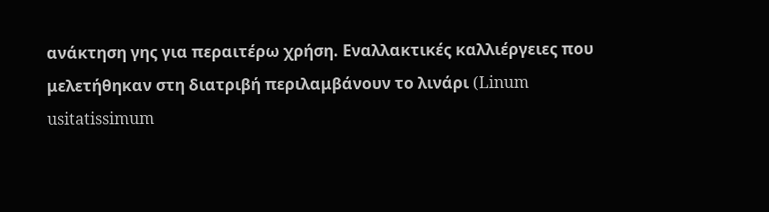ανάκτηση γης για περαιτέρω χρήση. Εναλλακτικές καλλιέργειες που μελετήθηκαν στη διατριβή περιλαμβάνουν το λινάρι (Linum usitatissimum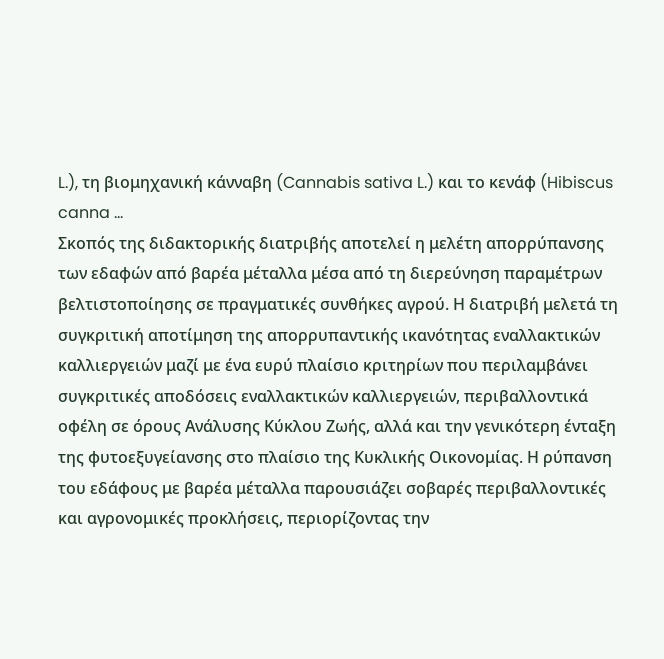L.), τη βιομηχανική κάνναβη (Cannabis sativa L.) και το κενάφ (Hibiscus canna ...
Σκοπός της διδακτορικής διατριβής αποτελεί η μελέτη απορρύπανσης των εδαφών από βαρέα μέταλλα μέσα από τη διερεύνηση παραμέτρων βελτιστοποίησης σε πραγματικές συνθήκες αγρού. Η διατριβή μελετά τη συγκριτική αποτίμηση της απορρυπαντικής ικανότητας εναλλακτικών καλλιεργειών μαζί με ένα ευρύ πλαίσιο κριτηρίων που περιλαμβάνει συγκριτικές αποδόσεις εναλλακτικών καλλιεργειών, περιβαλλοντικά οφέλη σε όρους Ανάλυσης Κύκλου Ζωής, αλλά και την γενικότερη ένταξη της φυτοεξυγείανσης στο πλαίσιο της Κυκλικής Οικονομίας. Η ρύπανση του εδάφους με βαρέα μέταλλα παρουσιάζει σοβαρές περιβαλλοντικές και αγρονομικές προκλήσεις, περιορίζοντας την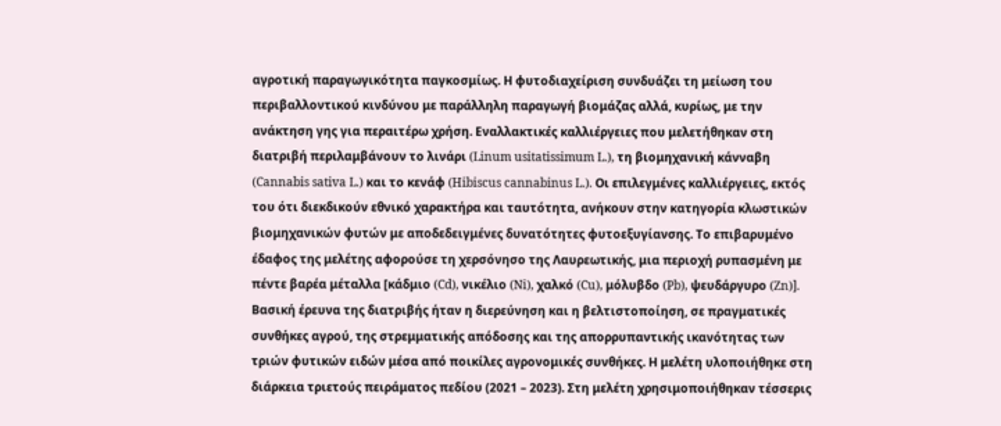αγροτική παραγωγικότητα παγκοσμίως. Η φυτοδιαχείριση συνδυάζει τη μείωση του περιβαλλοντικού κινδύνου με παράλληλη παραγωγή βιομάζας αλλά, κυρίως, με την ανάκτηση γης για περαιτέρω χρήση. Εναλλακτικές καλλιέργειες που μελετήθηκαν στη διατριβή περιλαμβάνουν το λινάρι (Linum usitatissimum L.), τη βιομηχανική κάνναβη (Cannabis sativa L.) και το κενάφ (Hibiscus cannabinus L.). Οι επιλεγμένες καλλιέργειες, εκτός του ότι διεκδικούν εθνικό χαρακτήρα και ταυτότητα, ανήκουν στην κατηγορία κλωστικών βιομηχανικών φυτών με αποδεδειγμένες δυνατότητες φυτοεξυγίανσης. Το επιβαρυμένο έδαφος της μελέτης αφορούσε τη χερσόνησο της Λαυρεωτικής, μια περιοχή ρυπασμένη με πέντε βαρέα μέταλλα [κάδμιο (Cd), νικέλιο (Ni), χαλκό (Cu), μόλυβδο (Pb), ψευδάργυρο (Zn)]. Βασική έρευνα της διατριβής ήταν η διερεύνηση και η βελτιστοποίηση, σε πραγματικές συνθήκες αγρού, της στρεμματικής απόδοσης και της απορρυπαντικής ικανότητας των τριών φυτικών ειδών μέσα από ποικίλες αγρονομικές συνθήκες. Η μελέτη υλοποιήθηκε στη διάρκεια τριετούς πειράματος πεδίου (2021 – 2023). Στη μελέτη χρησιμοποιήθηκαν τέσσερις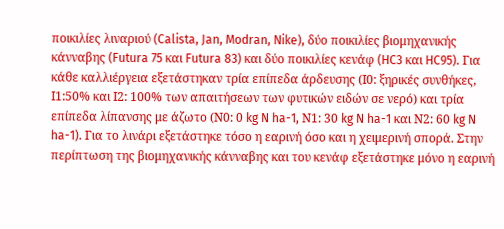ποικιλίες λιναριού (Calista, Jan, Modran, Nike), δύο ποικιλίες βιομηχανικής κάνναβης (Futura 75 και Futura 83) και δύο ποικιλίες κενάφ (HC3 και HC95). Για κάθε καλλιέργεια εξετάστηκαν τρία επίπεδα άρδευσης (Ι0: ξηρικές συνθήκες, Ι1:50% και Ι2: 100% των απαιτήσεων των φυτικών ειδών σε νερό) και τρία επίπεδα λίπανσης με άζωτο (Ν0: 0 kg N ha-1, Ν1: 30 kg N ha-1 και Ν2: 60 kg N ha-1). Για το λινάρι εξετάστηκε τόσο η εαρινή όσο και η χειμερινή σπορά. Στην περίπτωση της βιομηχανικής κάνναβης και του κενάφ εξετάστηκε μόνο η εαρινή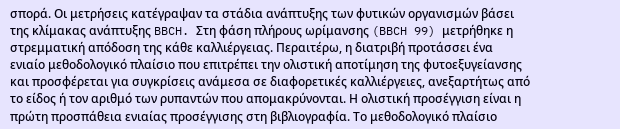σπορά. Οι μετρήσεις κατέγραψαν τα στάδια ανάπτυξης των φυτικών οργανισμών βάσει της κλίμακας ανάπτυξης BBCH. Στη φάση πλήρους ωρίμανσης (BBCH 99) μετρήθηκε η στρεμματική απόδοση της κάθε καλλιέργειας. Περαιτέρω, η διατριβή προτάσσει ένα ενιαίο μεθοδολογικό πλαίσιο που επιτρέπει την ολιστική αποτίμηση της φυτοεξυγείανσης και προσφέρεται για συγκρίσεις ανάμεσα σε διαφορετικές καλλιέργειες, ανεξαρτήτως από το είδος ή τον αριθμό των ρυπαντών που απομακρύνονται. Η ολιστική προσέγγιση είναι η πρώτη προσπάθεια ενιαίας προσέγγισης στη βιβλιογραφία. Το μεθοδολογικό πλαίσιο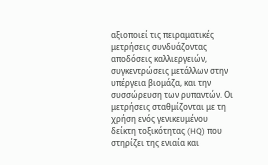αξιοποιεί τις πειραματικές μετρήσεις συνδυάζοντας αποδόσεις καλλιεργειών, συγκεντρώσεις μετάλλων στην υπέργεια βιομάζα, και την συσσώρευση των ρυπαντών. Οι μετρήσεις σταθμίζονται με τη χρήση ενός γενικευμένου δείκτη τοξικότητας (HQ) που στηρίζει της ενιαία και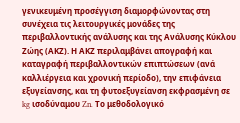γενικευμένη προσέγγιση διαμορφώνοντας στη συνέχεια τις λειτουργικές μονάδες της περιβαλλοντικής ανάλυσης και της Ανάλυσης Κύκλου Ζώης (ΑΚΖ). Η ΑΚΖ περιλαμβάνει απογραφή και καταγραφή περιβαλλοντικών επιπτώσεων (ανά καλλιέργεια και χρονική περίοδο), την επιφάνεια εξυγείανσης, και τη φυτοεξυγείανση εκφρασμένη σε kg ισοδύναμου Zn. Το μεθοδολογικό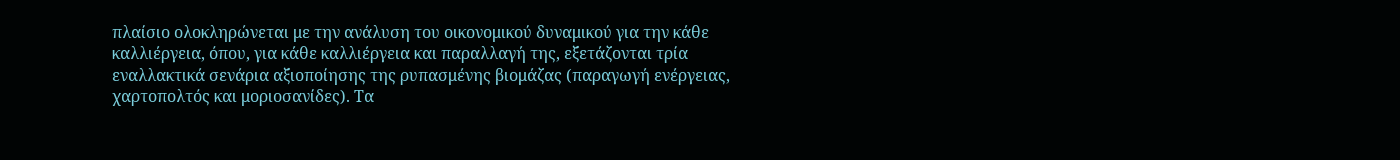πλαίσιο ολοκληρώνεται με την ανάλυση του οικονομικού δυναμικού για την κάθε καλλιέργεια, όπου, για κάθε καλλιέργεια και παραλλαγή της, εξετάζονται τρία εναλλακτικά σενάρια αξιοποίησης της ρυπασμένης βιομάζας (παραγωγή ενέργειας, χαρτοπολτός και μοριοσανίδες). Τα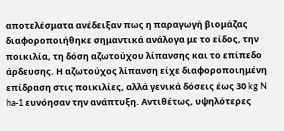αποτελέσματα ανέδειξαν πως η παραγωγή βιομάζας διαφοροποιήθηκε σημαντικά ανάλογα με το είδος, την ποικιλία, τη δόση αζωτούχου λίπανσης και το επίπεδο άρδευσης. Η αζωτούχος λίπανση είχε διαφοροποιημένη επίδραση στις ποικιλίες, αλλά γενικά δόσεις έως 30 kg N ha-1 ευνόησαν την ανάπτυξη. Αντιθέτως, υψηλότερες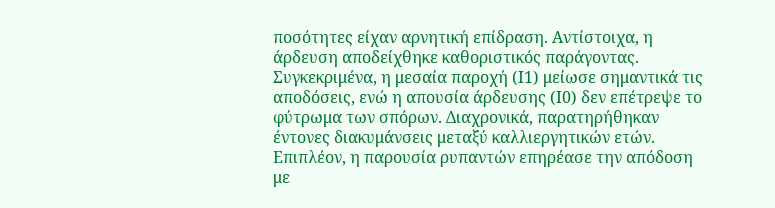ποσότητες είχαν αρνητική επίδραση. Αντίστοιχα, η άρδευση αποδείχθηκε καθοριστικός παράγοντας. Συγκεκριμένα, η μεσαία παροχή (Ι1) μείωσε σημαντικά τις αποδόσεις, ενώ η απουσία άρδευσης (Ι0) δεν επέτρεψε το φύτρωμα των σπόρων. Διαχρονικά, παρατηρήθηκαν έντονες διακυμάνσεις μεταξύ καλλιεργητικών ετών. Επιπλέον, η παρουσία ρυπαντών επηρέασε την απόδοση με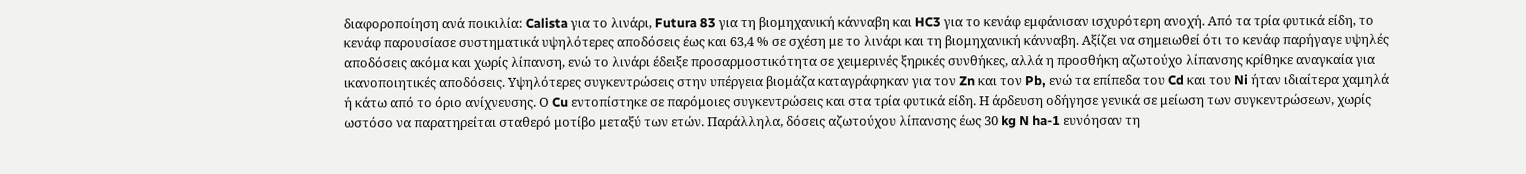διαφοροποίηση ανά ποικιλία: Calista για το λινάρι, Futura 83 για τη βιομηχανική κάνναβη και HC3 για το κενάφ εμφάνισαν ισχυρότερη ανοχή. Από τα τρία φυτικά είδη, το κενάφ παρουσίασε συστηματικά υψηλότερες αποδόσεις έως και 63,4 % σε σχέση με το λινάρι και τη βιομηχανική κάνναβη. Αξίζει να σημειωθεί ότι το κενάφ παρήγαγε υψηλές αποδόσεις ακόμα και χωρίς λίπανση, ενώ το λινάρι έδειξε προσαρμοστικότητα σε χειμερινές ξηρικές συνθήκες, αλλά η προσθήκη αζωτούχο λίπανσης κρίθηκε αναγκαία για ικανοποιητικές αποδόσεις. Υψηλότερες συγκεντρώσεις στην υπέργεια βιομάζα καταγράφηκαν για τον Zn και τον Pb, ενώ τα επίπεδα του Cd και του Ni ήταν ιδιαίτερα χαμηλά ή κάτω από το όριο ανίχνευσης. Ο Cu εντοπίστηκε σε παρόμοιες συγκεντρώσεις και στα τρία φυτικά είδη. Η άρδευση οδήγησε γενικά σε μείωση των συγκεντρώσεων, χωρίς ωστόσο να παρατηρείται σταθερό μοτίβο μεταξύ των ετών. Παράλληλα, δόσεις αζωτούχου λίπανσης έως 30 kg N ha-1 ευνόησαν τη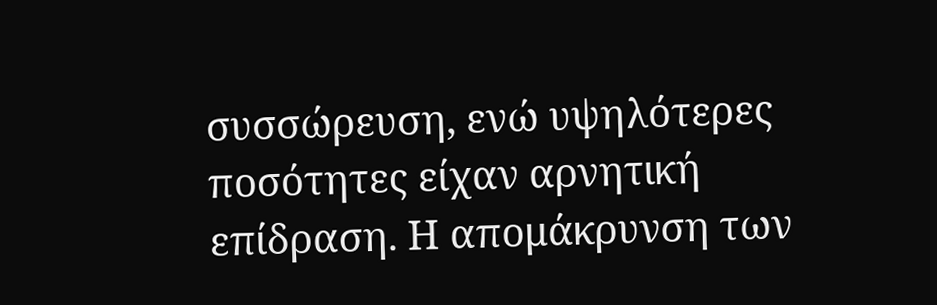συσσώρευση, ενώ υψηλότερες ποσότητες είχαν αρνητική επίδραση. Η απομάκρυνση των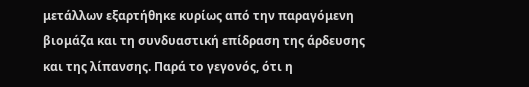μετάλλων εξαρτήθηκε κυρίως από την παραγόμενη βιομάζα και τη συνδυαστική επίδραση της άρδευσης και της λίπανσης. Παρά το γεγονός, ότι η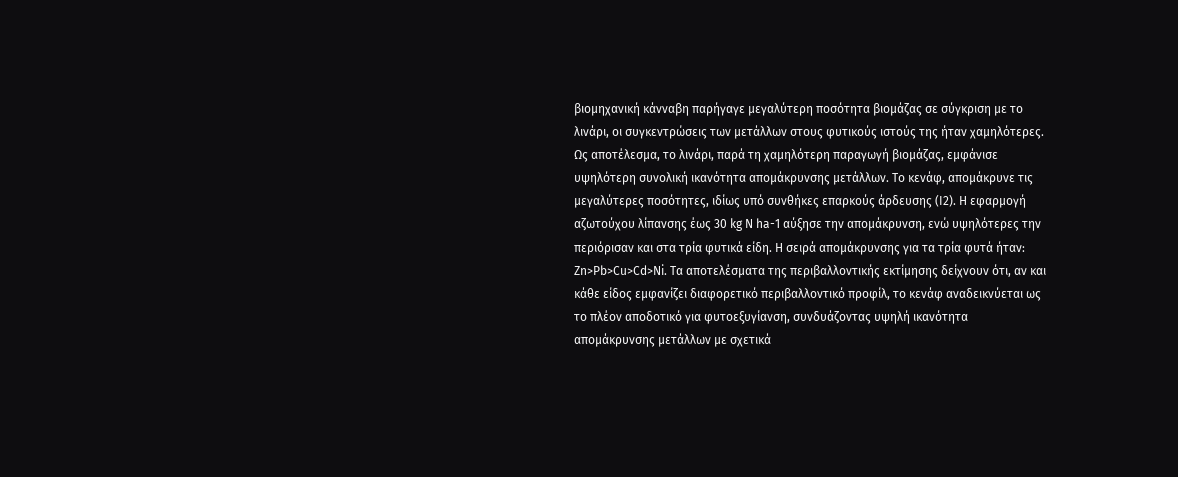βιομηχανική κάνναβη παρήγαγε μεγαλύτερη ποσότητα βιομάζας σε σύγκριση με το λινάρι, οι συγκεντρώσεις των μετάλλων στους φυτικούς ιστούς της ήταν χαμηλότερες. Ως αποτέλεσμα, το λινάρι, παρά τη χαμηλότερη παραγωγή βιομάζας, εμφάνισε υψηλότερη συνολική ικανότητα απομάκρυνσης μετάλλων. Το κενάφ, απομάκρυνε τις μεγαλύτερες ποσότητες, ιδίως υπό συνθήκες επαρκούς άρδευσης (Ι2). Η εφαρμογή αζωτούχου λίπανσης έως 30 kg N ha-1 αύξησε την απομάκρυνση, ενώ υψηλότερες την περιόρισαν και στα τρία φυτικά είδη. Η σειρά απομάκρυνσης για τα τρία φυτά ήταν: Zn>Pb>Cu>Cd>Ni. Τα αποτελέσματα της περιβαλλοντικής εκτίμησης δείχνουν ότι, αν και κάθε είδος εμφανίζει διαφορετικό περιβαλλοντικό προφίλ, το κενάφ αναδεικνύεται ως το πλέον αποδοτικό για φυτοεξυγίανση, συνδυάζοντας υψηλή ικανότητα απομάκρυνσης μετάλλων με σχετικά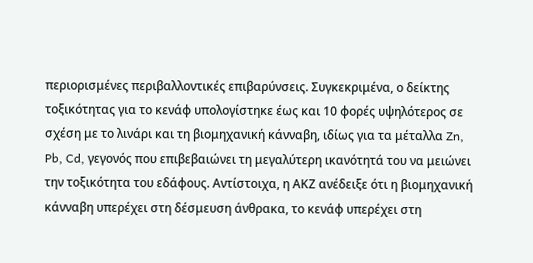περιορισμένες περιβαλλοντικές επιβαρύνσεις. Συγκεκριμένα, ο δείκτης τοξικότητας για το κενάφ υπολογίστηκε έως και 10 φορές υψηλότερος σε σχέση με το λινάρι και τη βιομηχανική κάνναβη, ιδίως για τα μέταλλα Zn, Pb, Cd, γεγονός που επιβεβαιώνει τη μεγαλύτερη ικανότητά του να μειώνει την τοξικότητα του εδάφους. Αντίστοιχα, η ΑΚΖ ανέδειξε ότι η βιομηχανική κάνναβη υπερέχει στη δέσμευση άνθρακα, το κενάφ υπερέχει στη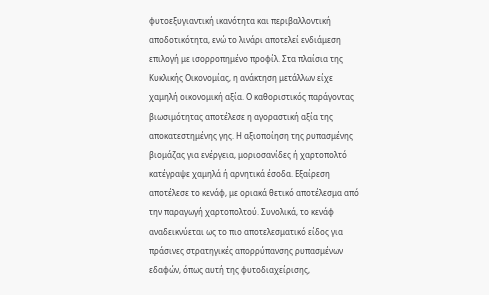φυτοεξυγιαντική ικανότητα και περιβαλλοντική αποδοτικότητα, ενώ το λινάρι αποτελεί ενδιάμεση επιλογή με ισορροπημένο προφίλ. Στα πλαίσια της Κυκλικής Οικονομίας, η ανάκτηση μετάλλων είχε χαμηλή οικονομική αξία. Ο καθοριστικός παράγοντας βιωσιμότητας αποτέλεσε η αγοραστική αξία της αποκατεστημένης γης. Η αξιοποίηση της ρυπασμένης βιομάζας για ενέργεια, μοριοσανίδες ή χαρτοπολτό κατέγραψε χαμηλά ή αρνητικά έσοδα. Εξαίρεση αποτέλεσε το κενάφ, με οριακά θετικό αποτέλεσμα από την παραγωγή χαρτοπολτού. Συνολικά, το κενάφ αναδεικνύεται ως το πιο αποτελεσματικό είδος για πράσινες στρατηγικές απορρύπανσης ρυπασμένων εδαφών, όπως αυτή της φυτοδιαχείρισης,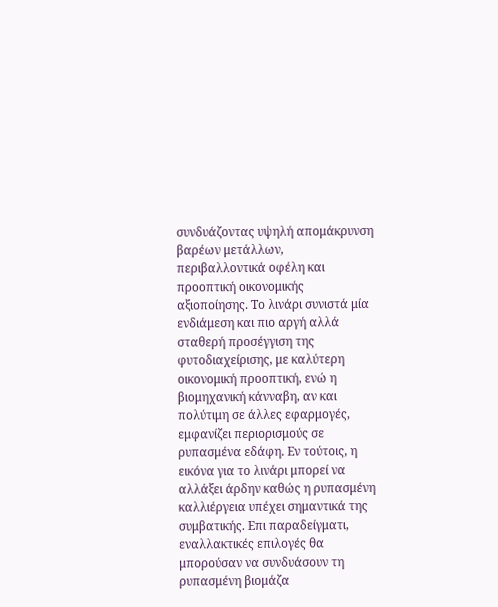συνδυάζοντας υψηλή απομάκρυνση βαρέων μετάλλων, περιβαλλοντικά οφέλη και προοπτική οικονομικής αξιοποίησης. Το λινάρι συνιστά μία ενδιάμεση και πιο αργή αλλά σταθερή προσέγγιση της φυτοδιαχείρισης, με καλύτερη οικονομική προοπτική, ενώ η βιομηχανική κάνναβη, αν και πολύτιμη σε άλλες εφαρμογές, εμφανίζει περιορισμούς σε ρυπασμένα εδάφη. Εν τούτοις, η εικόνα για το λινάρι μπορεί να αλλάξει άρδην καθώς η ρυπασμένη καλλιέργεια υπέχει σημαντικά της συμβατικής. Επι παραδείγματι, εναλλακτικές επιλογές θα μπορούσαν να συνδυάσουν τη ρυπασμένη βιομάζα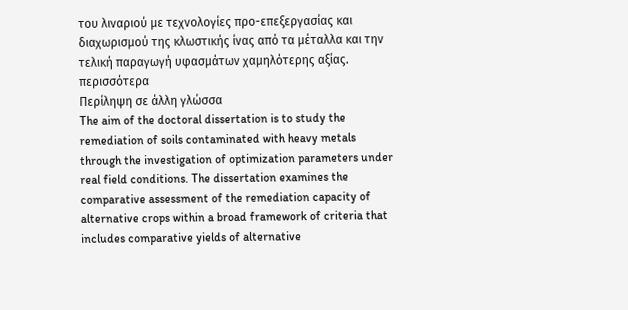του λιναριού με τεχνολογίες προ-επεξεργασίας και διαχωρισμού της κλωστικής ίνας από τα μέταλλα και την τελική παραγωγή υφασμάτων χαμηλότερης αξίας.
περισσότερα
Περίληψη σε άλλη γλώσσα
The aim of the doctoral dissertation is to study the remediation of soils contaminated with heavy metals through the investigation of optimization parameters under real field conditions. The dissertation examines the comparative assessment of the remediation capacity of alternative crops within a broad framework of criteria that includes comparative yields of alternative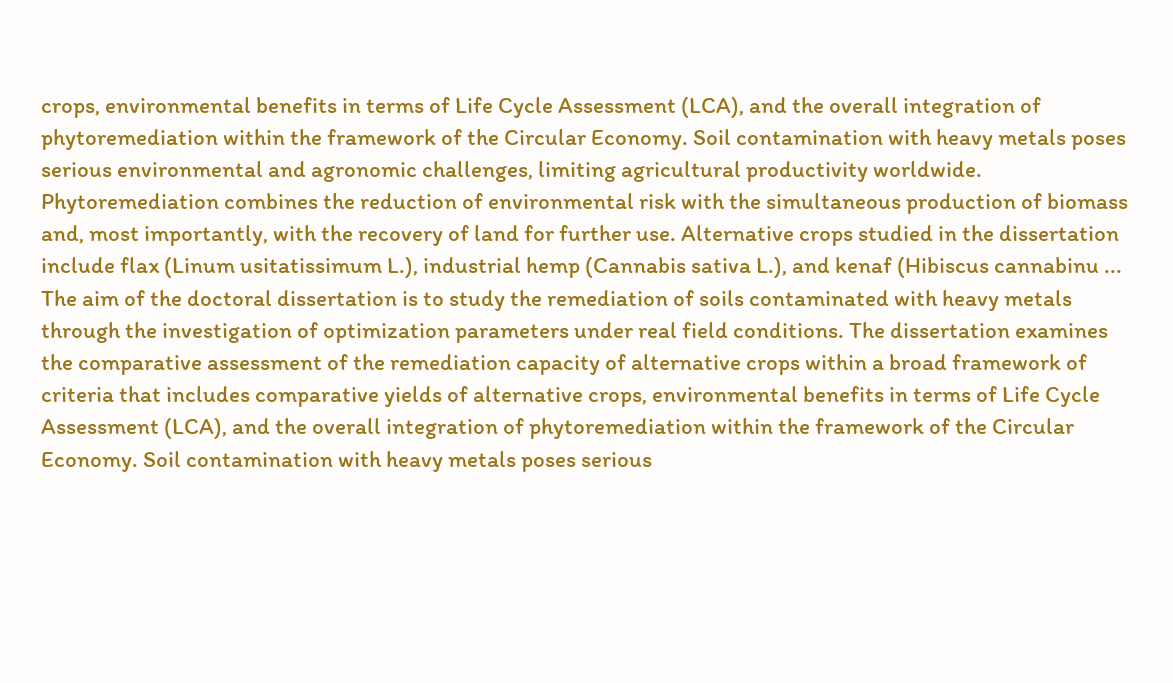crops, environmental benefits in terms of Life Cycle Assessment (LCA), and the overall integration of phytoremediation within the framework of the Circular Economy. Soil contamination with heavy metals poses serious environmental and agronomic challenges, limiting agricultural productivity worldwide. Phytoremediation combines the reduction of environmental risk with the simultaneous production of biomass and, most importantly, with the recovery of land for further use. Alternative crops studied in the dissertation include flax (Linum usitatissimum L.), industrial hemp (Cannabis sativa L.), and kenaf (Hibiscus cannabinu ...
The aim of the doctoral dissertation is to study the remediation of soils contaminated with heavy metals through the investigation of optimization parameters under real field conditions. The dissertation examines the comparative assessment of the remediation capacity of alternative crops within a broad framework of criteria that includes comparative yields of alternative crops, environmental benefits in terms of Life Cycle Assessment (LCA), and the overall integration of phytoremediation within the framework of the Circular Economy. Soil contamination with heavy metals poses serious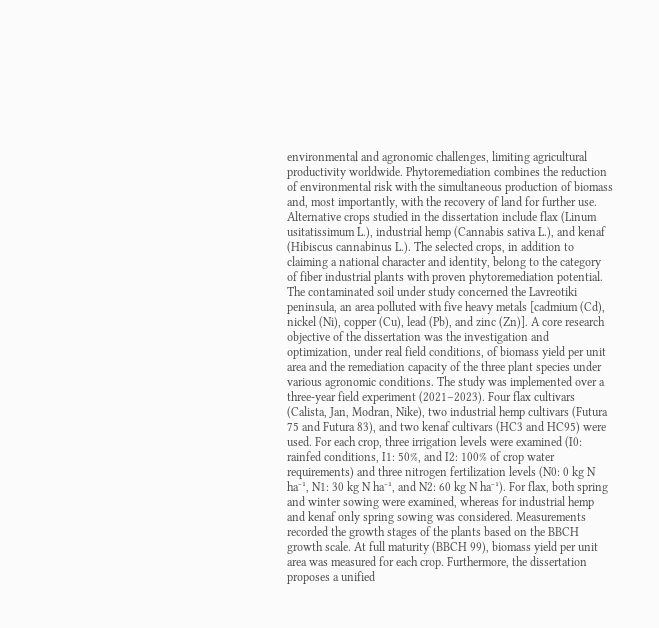environmental and agronomic challenges, limiting agricultural productivity worldwide. Phytoremediation combines the reduction of environmental risk with the simultaneous production of biomass and, most importantly, with the recovery of land for further use. Alternative crops studied in the dissertation include flax (Linum usitatissimum L.), industrial hemp (Cannabis sativa L.), and kenaf (Hibiscus cannabinus L.). The selected crops, in addition to claiming a national character and identity, belong to the category of fiber industrial plants with proven phytoremediation potential. The contaminated soil under study concerned the Lavreotiki peninsula, an area polluted with five heavy metals [cadmium (Cd), nickel (Ni), copper (Cu), lead (Pb), and zinc (Zn)]. A core research objective of the dissertation was the investigation and optimization, under real field conditions, of biomass yield per unit area and the remediation capacity of the three plant species under various agronomic conditions. The study was implemented over a three-year field experiment (2021–2023). Four flax cultivars (Calista, Jan, Modran, Nike), two industrial hemp cultivars (Futura 75 and Futura 83), and two kenaf cultivars (HC3 and HC95) were used. For each crop, three irrigation levels were examined (I0: rainfed conditions, I1: 50%, and I2: 100% of crop water requirements) and three nitrogen fertilization levels (N0: 0 kg N ha⁻¹, N1: 30 kg N ha⁻¹, and N2: 60 kg N ha⁻¹). For flax, both spring and winter sowing were examined, whereas for industrial hemp and kenaf only spring sowing was considered. Measurements recorded the growth stages of the plants based on the BBCH growth scale. At full maturity (BBCH 99), biomass yield per unit area was measured for each crop. Furthermore, the dissertation proposes a unified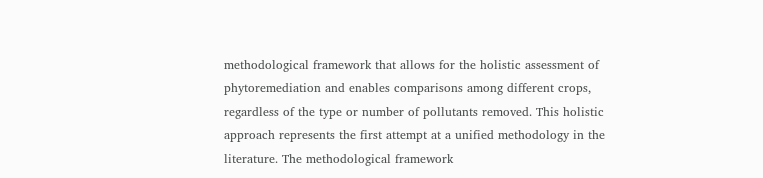methodological framework that allows for the holistic assessment of phytoremediation and enables comparisons among different crops, regardless of the type or number of pollutants removed. This holistic approach represents the first attempt at a unified methodology in the literature. The methodological framework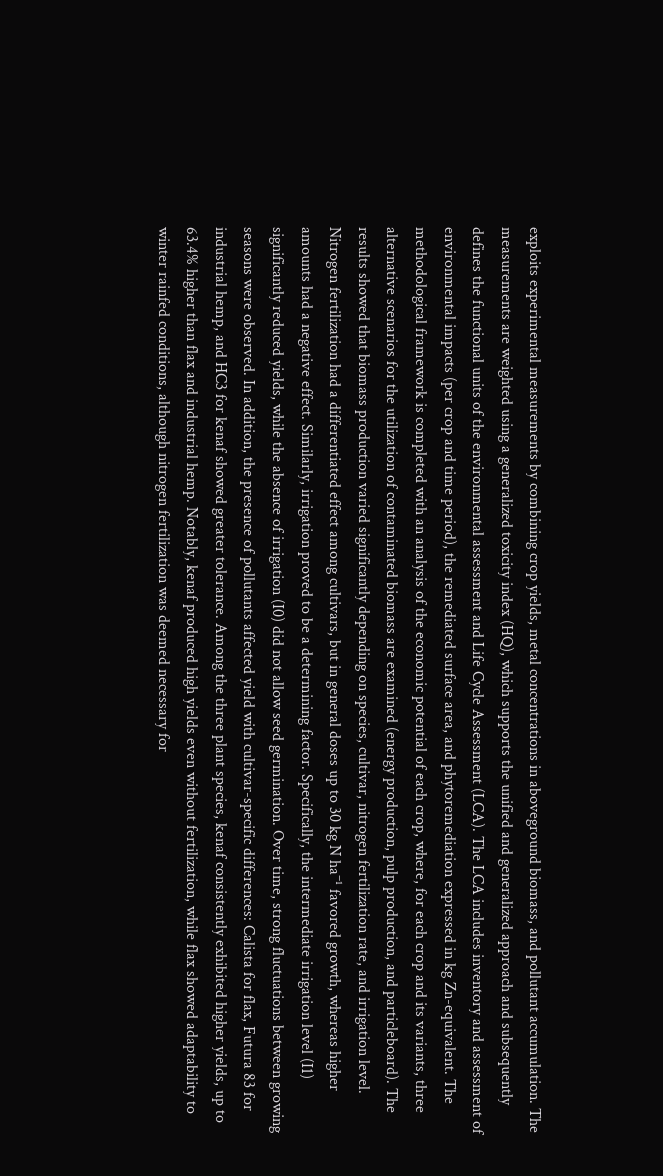exploits experimental measurements by combining crop yields, metal concentrations in aboveground biomass, and pollutant accumulation. The measurements are weighted using a generalized toxicity index (HQ), which supports the unified and generalized approach and subsequently defines the functional units of the environmental assessment and Life Cycle Assessment (LCA). The LCA includes inventory and assessment of environmental impacts (per crop and time period), the remediated surface area, and phytoremediation expressed in kg Zn-equivalent. The methodological framework is completed with an analysis of the economic potential of each crop, where, for each crop and its variants, three alternative scenarios for the utilization of contaminated biomass are examined (energy production, pulp production, and particleboard). The results showed that biomass production varied significantly depending on species, cultivar, nitrogen fertilization rate, and irrigation level. Nitrogen fertilization had a differentiated effect among cultivars, but in general doses up to 30 kg N ha⁻¹ favored growth, whereas higher amounts had a negative effect. Similarly, irrigation proved to be a determining factor. Specifically, the intermediate irrigation level (I1) significantly reduced yields, while the absence of irrigation (I0) did not allow seed germination. Over time, strong fluctuations between growing seasons were observed. In addition, the presence of pollutants affected yield with cultivar-specific differences: Calista for flax, Futura 83 for industrial hemp, and HC3 for kenaf showed greater tolerance. Among the three plant species, kenaf consistently exhibited higher yields, up to 63.4% higher than flax and industrial hemp. Notably, kenaf produced high yields even without fertilization, while flax showed adaptability to winter rainfed conditions, although nitrogen fertilization was deemed necessary for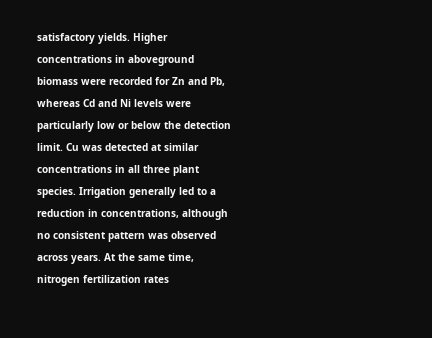satisfactory yields. Higher concentrations in aboveground biomass were recorded for Zn and Pb, whereas Cd and Ni levels were particularly low or below the detection limit. Cu was detected at similar concentrations in all three plant species. Irrigation generally led to a reduction in concentrations, although no consistent pattern was observed across years. At the same time, nitrogen fertilization rates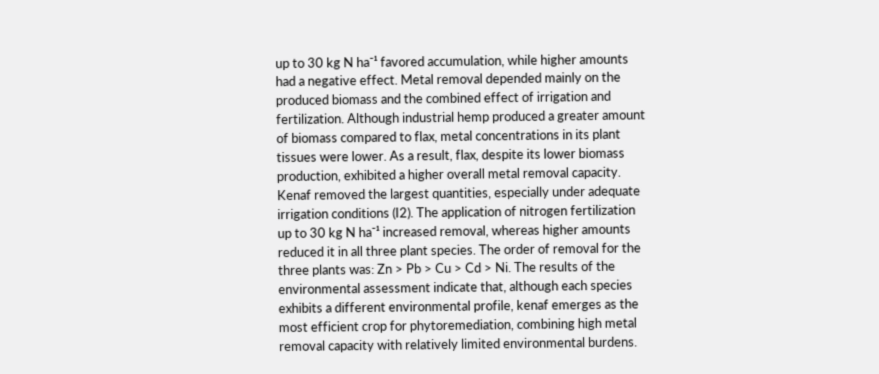up to 30 kg N ha⁻¹ favored accumulation, while higher amounts had a negative effect. Metal removal depended mainly on the produced biomass and the combined effect of irrigation and fertilization. Although industrial hemp produced a greater amount of biomass compared to flax, metal concentrations in its plant tissues were lower. As a result, flax, despite its lower biomass production, exhibited a higher overall metal removal capacity. Kenaf removed the largest quantities, especially under adequate irrigation conditions (I2). The application of nitrogen fertilization up to 30 kg N ha⁻¹ increased removal, whereas higher amounts reduced it in all three plant species. The order of removal for the three plants was: Zn > Pb > Cu > Cd > Ni. The results of the environmental assessment indicate that, although each species exhibits a different environmental profile, kenaf emerges as the most efficient crop for phytoremediation, combining high metal removal capacity with relatively limited environmental burdens.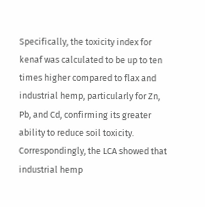Specifically, the toxicity index for kenaf was calculated to be up to ten times higher compared to flax and industrial hemp, particularly for Zn, Pb, and Cd, confirming its greater ability to reduce soil toxicity. Correspondingly, the LCA showed that industrial hemp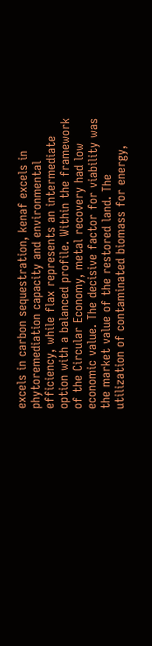excels in carbon sequestration, kenaf excels in phytoremediation capacity and environmental efficiency, while flax represents an intermediate option with a balanced profile. Within the framework of the Circular Economy, metal recovery had low economic value. The decisive factor for viability was the market value of the restored land. The utilization of contaminated biomass for energy,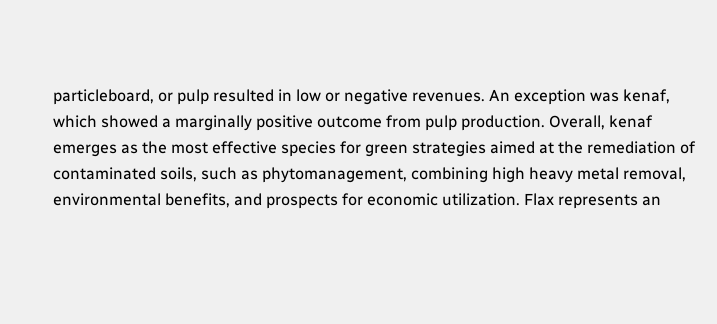particleboard, or pulp resulted in low or negative revenues. An exception was kenaf, which showed a marginally positive outcome from pulp production. Overall, kenaf emerges as the most effective species for green strategies aimed at the remediation of contaminated soils, such as phytomanagement, combining high heavy metal removal, environmental benefits, and prospects for economic utilization. Flax represents an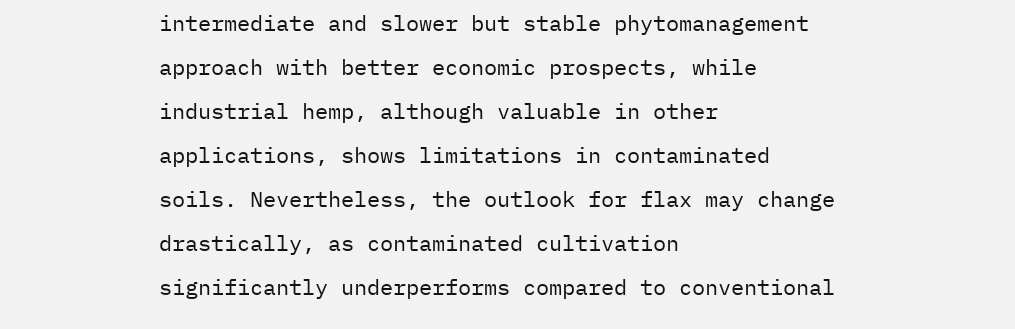intermediate and slower but stable phytomanagement approach with better economic prospects, while industrial hemp, although valuable in other applications, shows limitations in contaminated soils. Nevertheless, the outlook for flax may change drastically, as contaminated cultivation significantly underperforms compared to conventional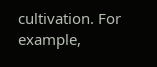cultivation. For example,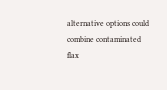alternative options could combine contaminated flax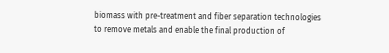biomass with pre-treatment and fiber separation technologies to remove metals and enable the final production of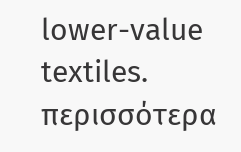lower-value textiles.
περισσότερα